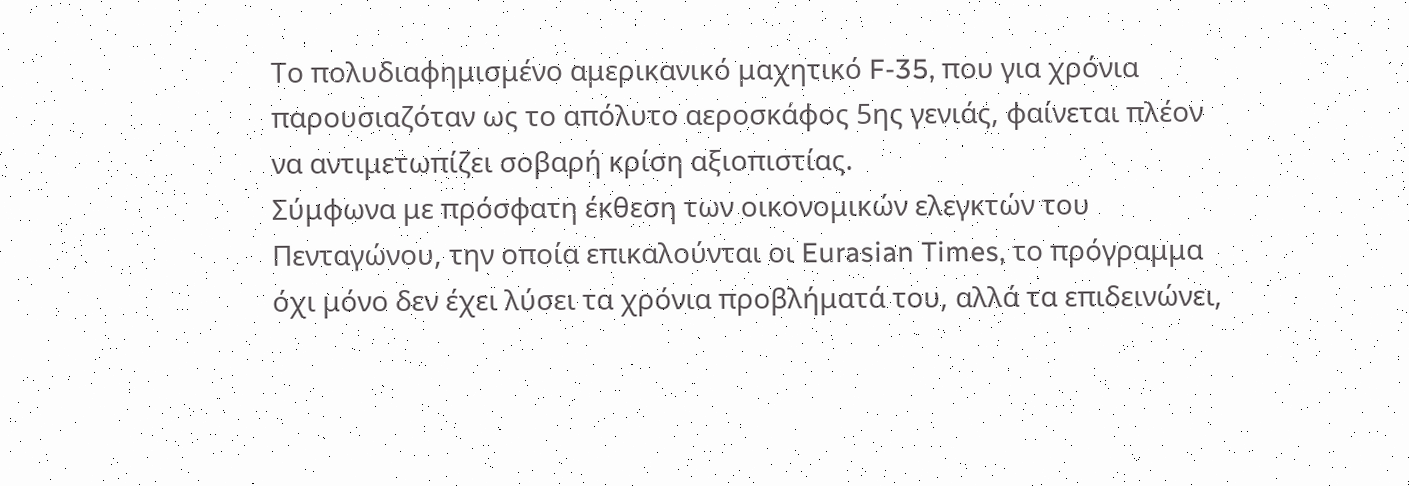Το πολυδιαφημισμένο αμερικανικό μαχητικό F-35, που για χρόνια παρουσιαζόταν ως το απόλυτο αεροσκάφος 5ης γενιάς, φαίνεται πλέον να αντιμετωπίζει σοβαρή κρίση αξιοπιστίας.
Σύμφωνα με πρόσφατη έκθεση των οικονομικών ελεγκτών του Πενταγώνου, την οποία επικαλούνται οι Eurasian Times, το πρόγραμμα όχι μόνο δεν έχει λύσει τα χρόνια προβλήματά του, αλλά τα επιδεινώνει,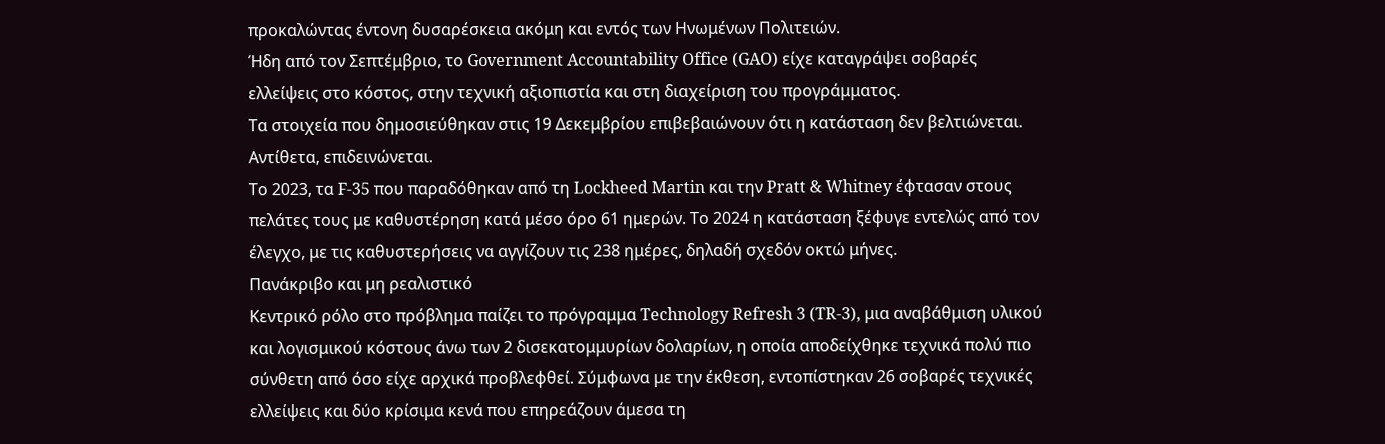προκαλώντας έντονη δυσαρέσκεια ακόμη και εντός των Ηνωμένων Πολιτειών.
Ήδη από τον Σεπτέμβριο, το Government Accountability Office (GAO) είχε καταγράψει σοβαρές ελλείψεις στο κόστος, στην τεχνική αξιοπιστία και στη διαχείριση του προγράμματος.
Τα στοιχεία που δημοσιεύθηκαν στις 19 Δεκεμβρίου επιβεβαιώνουν ότι η κατάσταση δεν βελτιώνεται. Αντίθετα, επιδεινώνεται.
Το 2023, τα F-35 που παραδόθηκαν από τη Lockheed Martin και την Pratt & Whitney έφτασαν στους πελάτες τους με καθυστέρηση κατά μέσο όρο 61 ημερών. Το 2024 η κατάσταση ξέφυγε εντελώς από τον έλεγχο, με τις καθυστερήσεις να αγγίζουν τις 238 ημέρες, δηλαδή σχεδόν οκτώ μήνες.
Πανάκριβο και μη ρεαλιστικό
Κεντρικό ρόλο στο πρόβλημα παίζει το πρόγραμμα Technology Refresh 3 (TR-3), μια αναβάθμιση υλικού και λογισμικού κόστους άνω των 2 δισεκατομμυρίων δολαρίων, η οποία αποδείχθηκε τεχνικά πολύ πιο σύνθετη από όσο είχε αρχικά προβλεφθεί. Σύμφωνα με την έκθεση, εντοπίστηκαν 26 σοβαρές τεχνικές ελλείψεις και δύο κρίσιμα κενά που επηρεάζουν άμεσα τη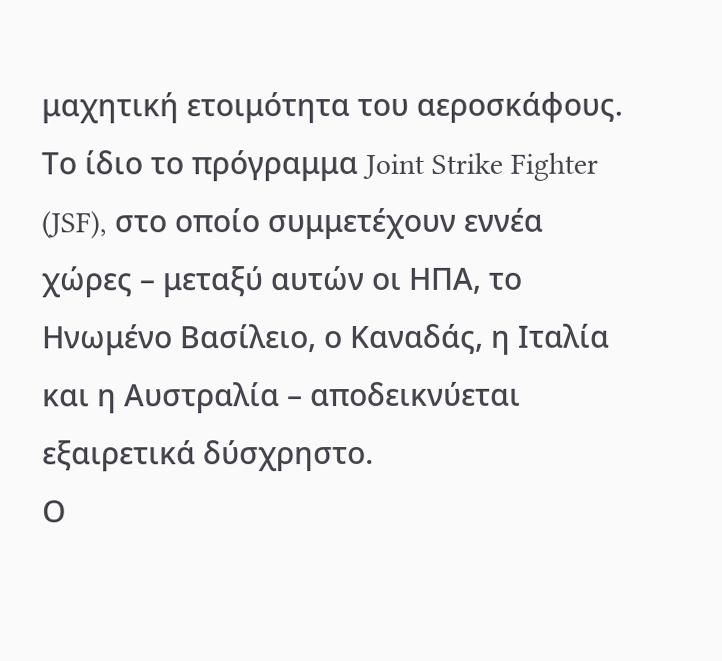μαχητική ετοιμότητα του αεροσκάφους.
Το ίδιο το πρόγραμμα Joint Strike Fighter (JSF), στο οποίο συμμετέχουν εννέα χώρες – μεταξύ αυτών οι ΗΠΑ, το Ηνωμένο Βασίλειο, ο Καναδάς, η Ιταλία και η Αυστραλία – αποδεικνύεται εξαιρετικά δύσχρηστο.
Ο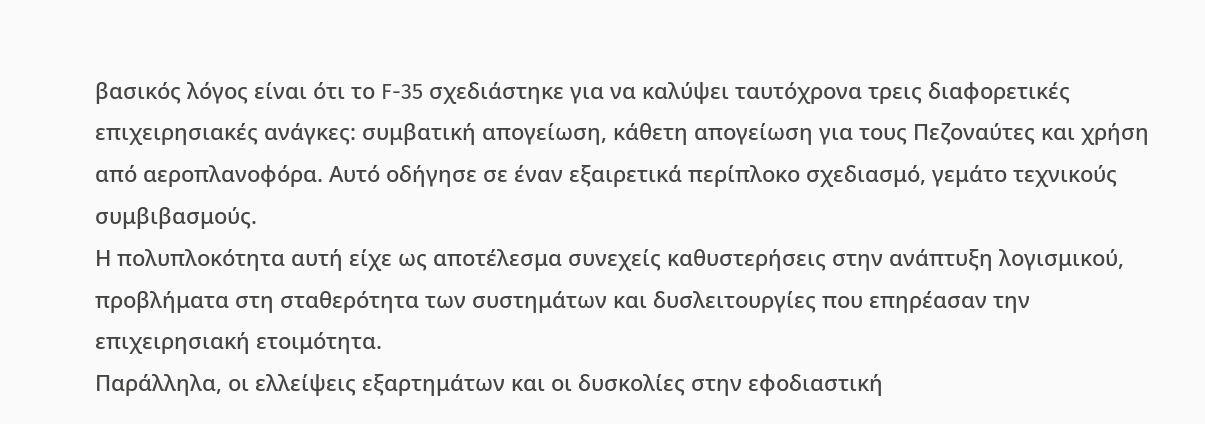βασικός λόγος είναι ότι το F-35 σχεδιάστηκε για να καλύψει ταυτόχρονα τρεις διαφορετικές επιχειρησιακές ανάγκες: συμβατική απογείωση, κάθετη απογείωση για τους Πεζοναύτες και χρήση από αεροπλανοφόρα. Αυτό οδήγησε σε έναν εξαιρετικά περίπλοκο σχεδιασμό, γεμάτο τεχνικούς συμβιβασμούς.
Η πολυπλοκότητα αυτή είχε ως αποτέλεσμα συνεχείς καθυστερήσεις στην ανάπτυξη λογισμικού, προβλήματα στη σταθερότητα των συστημάτων και δυσλειτουργίες που επηρέασαν την επιχειρησιακή ετοιμότητα.
Παράλληλα, οι ελλείψεις εξαρτημάτων και οι δυσκολίες στην εφοδιαστική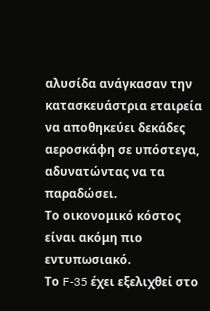αλυσίδα ανάγκασαν την κατασκευάστρια εταιρεία να αποθηκεύει δεκάδες αεροσκάφη σε υπόστεγα, αδυνατώντας να τα παραδώσει.
Το οικονομικό κόστος είναι ακόμη πιο εντυπωσιακό.
Το F-35 έχει εξελιχθεί στο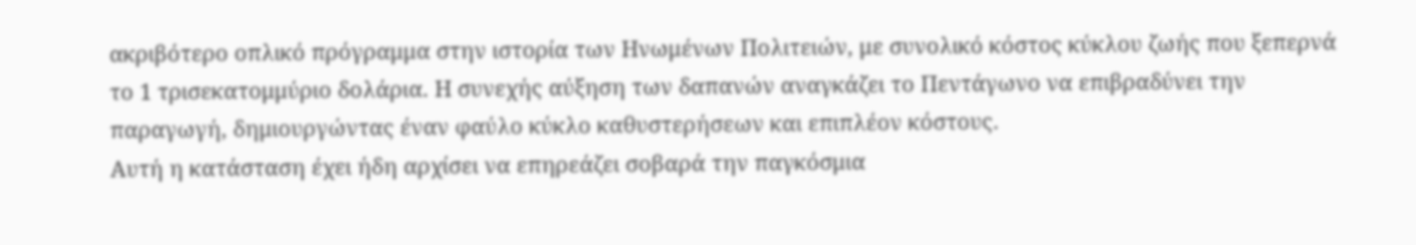ακριβότερο οπλικό πρόγραμμα στην ιστορία των Ηνωμένων Πολιτειών, με συνολικό κόστος κύκλου ζωής που ξεπερνά το 1 τρισεκατομμύριο δολάρια. Η συνεχής αύξηση των δαπανών αναγκάζει το Πεντάγωνο να επιβραδύνει την παραγωγή, δημιουργώντας έναν φαύλο κύκλο καθυστερήσεων και επιπλέον κόστους.
Αυτή η κατάσταση έχει ήδη αρχίσει να επηρεάζει σοβαρά την παγκόσμια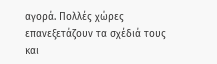αγορά. Πολλές χώρες επανεξετάζουν τα σχέδιά τους και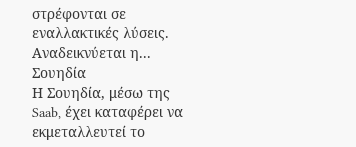στρέφονται σε εναλλακτικές λύσεις.
Αναδεικνύεται η... Σουηδία
Η Σουηδία, μέσω της Saab, έχει καταφέρει να εκμεταλλευτεί το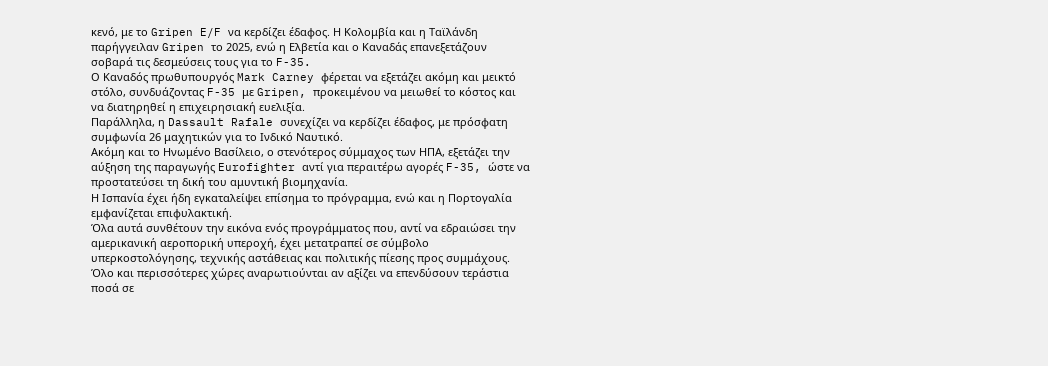κενό, με το Gripen E/F να κερδίζει έδαφος. Η Κολομβία και η Ταϊλάνδη παρήγγειλαν Gripen το 2025, ενώ η Ελβετία και ο Καναδάς επανεξετάζουν σοβαρά τις δεσμεύσεις τους για το F-35.
Ο Καναδός πρωθυπουργός Mark Carney φέρεται να εξετάζει ακόμη και μεικτό στόλο, συνδυάζοντας F-35 με Gripen, προκειμένου να μειωθεί το κόστος και να διατηρηθεί η επιχειρησιακή ευελιξία.
Παράλληλα, η Dassault Rafale συνεχίζει να κερδίζει έδαφος, με πρόσφατη συμφωνία 26 μαχητικών για το Ινδικό Ναυτικό.
Ακόμη και το Ηνωμένο Βασίλειο, ο στενότερος σύμμαχος των ΗΠΑ, εξετάζει την αύξηση της παραγωγής Eurofighter αντί για περαιτέρω αγορές F-35, ώστε να προστατεύσει τη δική του αμυντική βιομηχανία.
Η Ισπανία έχει ήδη εγκαταλείψει επίσημα το πρόγραμμα, ενώ και η Πορτογαλία εμφανίζεται επιφυλακτική.
Όλα αυτά συνθέτουν την εικόνα ενός προγράμματος που, αντί να εδραιώσει την αμερικανική αεροπορική υπεροχή, έχει μετατραπεί σε σύμβολο υπερκοστολόγησης, τεχνικής αστάθειας και πολιτικής πίεσης προς συμμάχους. Όλο και περισσότερες χώρες αναρωτιούνται αν αξίζει να επενδύσουν τεράστια ποσά σε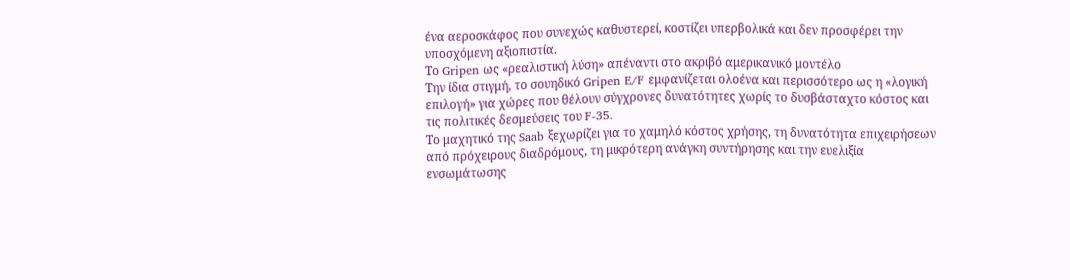ένα αεροσκάφος που συνεχώς καθυστερεί, κοστίζει υπερβολικά και δεν προσφέρει την υποσχόμενη αξιοπιστία.
Το Gripen ως «ρεαλιστική λύση» απέναντι στο ακριβό αμερικανικό μοντέλο
Την ίδια στιγμή, το σουηδικό Gripen E/F εμφανίζεται ολοένα και περισσότερο ως η «λογική επιλογή» για χώρες που θέλουν σύγχρονες δυνατότητες χωρίς το δυσβάσταχτο κόστος και τις πολιτικές δεσμεύσεις του F-35.
Το μαχητικό της Saab ξεχωρίζει για το χαμηλό κόστος χρήσης, τη δυνατότητα επιχειρήσεων από πρόχειρους διαδρόμους, τη μικρότερη ανάγκη συντήρησης και την ευελιξία ενσωμάτωσης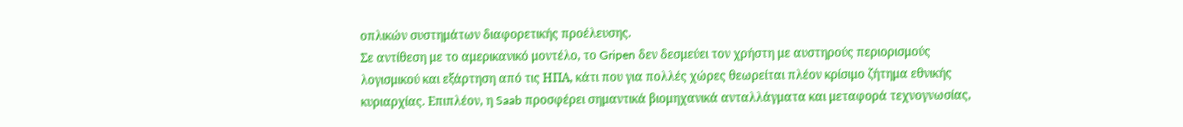οπλικών συστημάτων διαφορετικής προέλευσης.
Σε αντίθεση με το αμερικανικό μοντέλο, το Gripen δεν δεσμεύει τον χρήστη με αυστηρούς περιορισμούς λογισμικού και εξάρτηση από τις ΗΠΑ, κάτι που για πολλές χώρες θεωρείται πλέον κρίσιμο ζήτημα εθνικής κυριαρχίας. Επιπλέον, η Saab προσφέρει σημαντικά βιομηχανικά ανταλλάγματα και μεταφορά τεχνογνωσίας,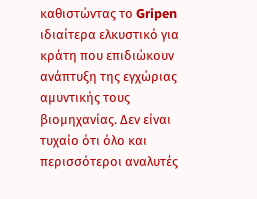καθιστώντας το Gripen ιδιαίτερα ελκυστικό για κράτη που επιδιώκουν ανάπτυξη της εγχώριας αμυντικής τους βιομηχανίας. Δεν είναι τυχαίο ότι όλο και περισσότεροι αναλυτές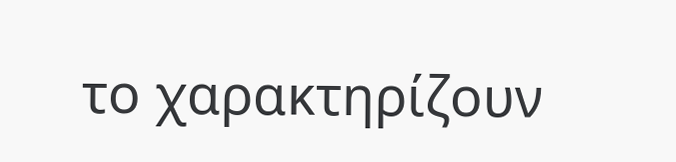το χαρακτηρίζουν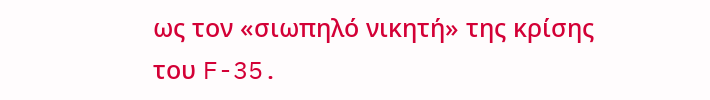ως τον «σιωπηλό νικητή» της κρίσης του F-35.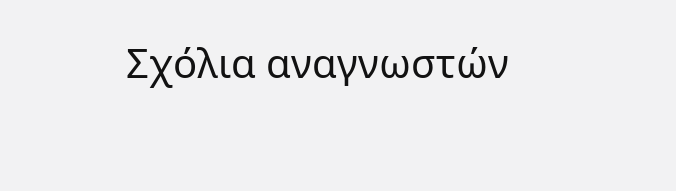Σχόλια αναγνωστών